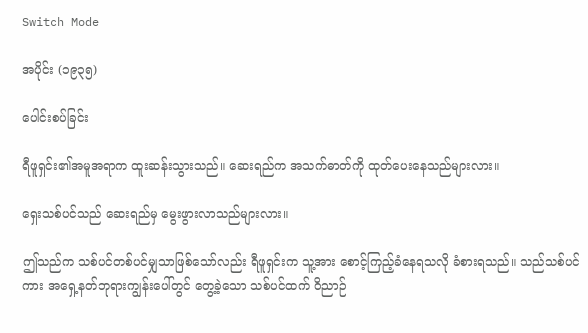Switch Mode

အပိုင်း (၁၉၃၅)

ပေါင်းစပ်ခြင်း

ရီဖူရှင်း၏အမူအရာက ထူးဆန်းသွားသည်။ ဆေးရည်က အသက်ဓာတ်ကို ထုတ်ပေးနေသည်များလား။

ရှေးသစ်ပင်သည် ဆေးရည်မှ မွေးဖွားလာသည်များလား။

ဤသည်က သစ်ပင်တစ်ပင်မျှသာဖြစ်သော်လည်း ရီဖူရှင်းက သူ့အား စောင့်ကြည့်ခံနေရသလို ခံစားရသည်။ သည်သစ်ပင်ကား အရှေ့နတ်ဘုရားကျွန်းပေါ်တွင် တွေ့ခဲ့သော သစ်ပင်ထက် ဝိညာဉ်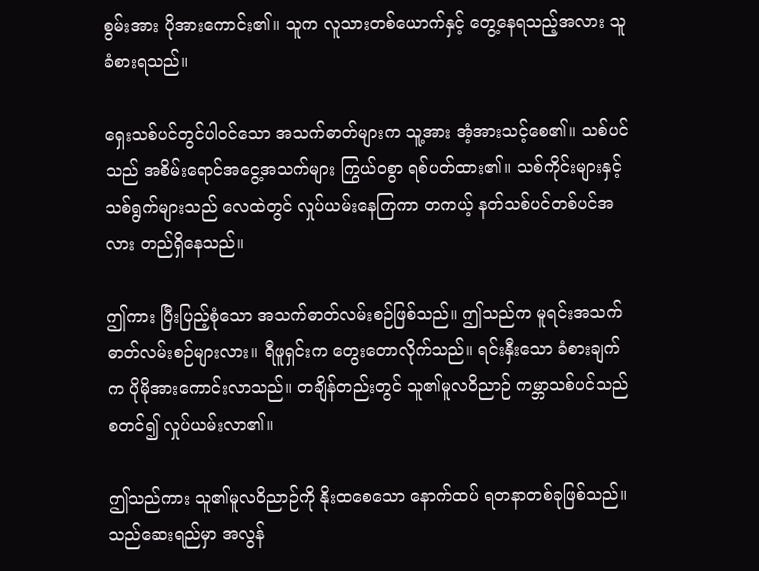စွမ်းအား ပိုအားကောင်း၏။ သူက လူသားတစ်ယောက်နှင့် တွေ့နေရသည့်အလား သူခံစားရသည်။

ရှေးသစ်ပင်တွင်ပါဝင်သော အသက်ဓာတ်များက သူ့အား အံ့အားသင့်စေ၏။ သစ်ပင်သည် အစိမ်းရောင်အငွေ့အသက်များ ကြွယ်ဝစွာ ရစ်ပတ်ထား၏။ သစ်ကိုင်းများနှင့် သစ်ရွက်များသည် လေထဲတွင် လှုပ်ယမ်းနေကြကာ တကယ့် နတ်သစ်ပင်တစ်ပင်အလား တည်ရှိနေသည်။

ဤကား ပြီးပြည့်စုံသော အသက်ဓာတ်လမ်းစဉ်ဖြစ်သည်။ ဤသည်က မူရင်းအသက်ဓာတ်လမ်းစဉ်များလား။ ရီဖူရှင်းက တွေးတောလိုက်သည်။ ရင်းနှီးသော ခံစားချက်က ပိုမိုအားကောင်းလာသည်။ တချိန်တည်းတွင် သူ၏မူလဝိညာဉ် ကမ္ဘာသစ်ပင်သည် စတင်၍ လှုပ်ယမ်းလာ၏။

ဤသည်ကား သူ၏မူလဝိညာဉ်ကို နိုးထစေသော နောက်ထပ် ရတနာတစ်ခုဖြစ်သည်။ သည်ဆေးရည်မှာ အလွန်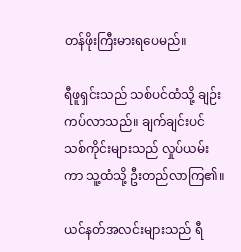တန်ဖိုးကြီးမားရပေမည်။

ရီဖူရှင်းသည် သစ်ပင်ထံသို့ ချဉ်းကပ်လာသည်။ ချက်ချင်းပင် သစ်ကိုင်းများသည် လှုပ်ယမ်းကာ သူ့ထံသို့ ဦးတည်လာကြ၏။

ယင်နတ်အလင်းများသည် ရီ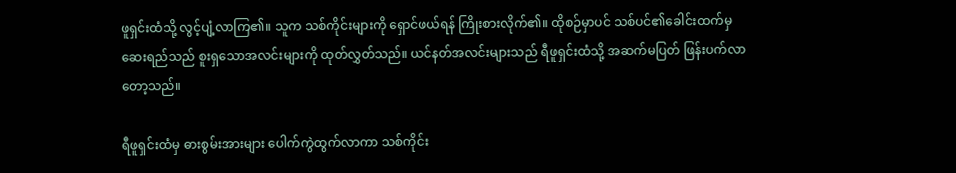ဖူရှင်းထံသို့ လွင့်ပျံ့လာကြ၏။ သူက သစ်ကိုင်းများကို ရှောင်ဖယ်ရန် ကြိုးစားလိုက်၏။ ထိုစဉ်မှာပင် သစ်ပင်၏ခေါင်းထက်မှ ဆေးရည်သည် စူးရှသောအလင်းများကို ထုတ်လွှတ်သည်။ ယင်နတ်အလင်းများသည် ရီဖူရှင်းထံသို့ အဆက်မပြတ် ဖြန်းပက်လာတော့သည်။

ရီဖူရှင်းထံမှ ဓားစွမ်းအားများ ပေါက်ကွဲထွက်လာကာ သစ်ကိုင်း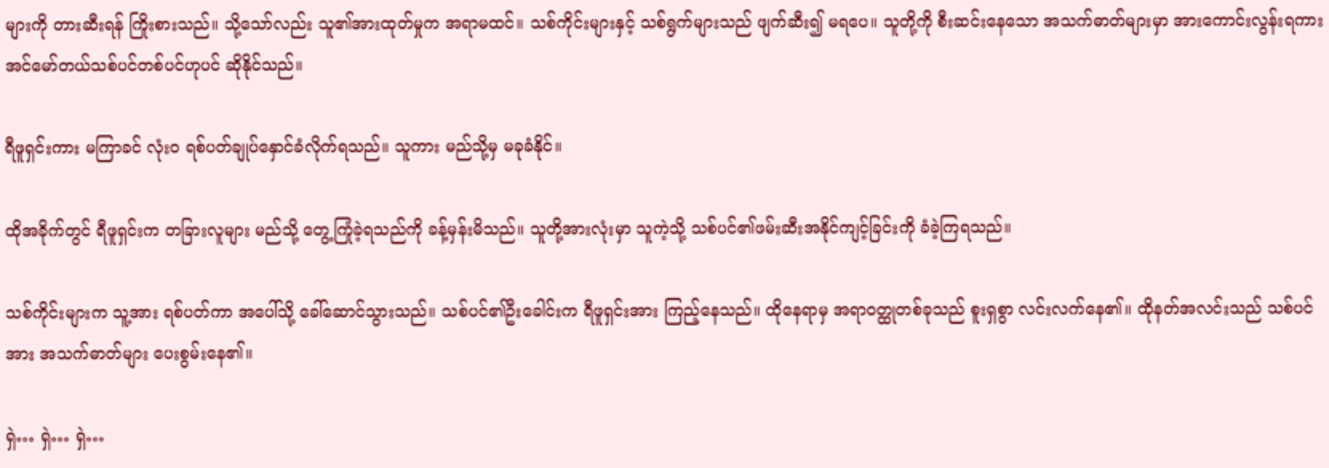များကို တားဆီးရန် ကြိုးစားသည်။ သို့သော်လည်း သူ၏အားထုတ်မှုက အရာမထင်။ သစ်ကိုင်းများနှင့် သစ်ရွက်များသည် ဖျက်ဆီး၍ မရပေ။ သူတို့ကို စီးဆင်းနေသော အသက်ဓာတ်များမှာ အားကောင်းလွန်းရကား အင်မော်တယ်သစ်ပင်တစ်ပင်ဟုပင် ဆိုနိုင်သည်။

ရီဖူရှင်းကား မကြာခင် လုံးဝ ရစ်ပတ်ချုပ်နှောင်ခံလိုက်ရသည်။ သူကား မည်သို့မှ မခုခံနိုင်။

ထိုအခိုက်တွင် ရီဖူရှင်းက တခြားလူများ မည်သို့ တွေ့ကြုံခဲ့ရသည်ကို ခန့်မှန်းမိသည်။ သူတို့အားလုံးမှာ သူကဲ့သို့ သစ်ပင်၏ဖမ်းဆီးအနိုင်ကျင့်ခြင်းကို ခံခဲ့ကြရသည်။

သစ်ကိုင်းများက သူ့အား ရစ်ပတ်ကာ အပေါ်သို့ ခေါ်ဆောင်သွားသည်။ သစ်ပင်၏ဦးခေါင်းက ရီဖူရှင်းအား ကြည့်နေသည်။ ထိုနေရာမှ အရာဝတ္ထုတစ်ခုသည် စူးရှစွာ လင်းလက်နေ၏။ ထိုနတ်အလင်းသည် သစ်ပင်အား အသက်ဓာတ်များ ပေးစွမ်းနေ၏။

ရှဲ… ရှဲ… ရှဲ…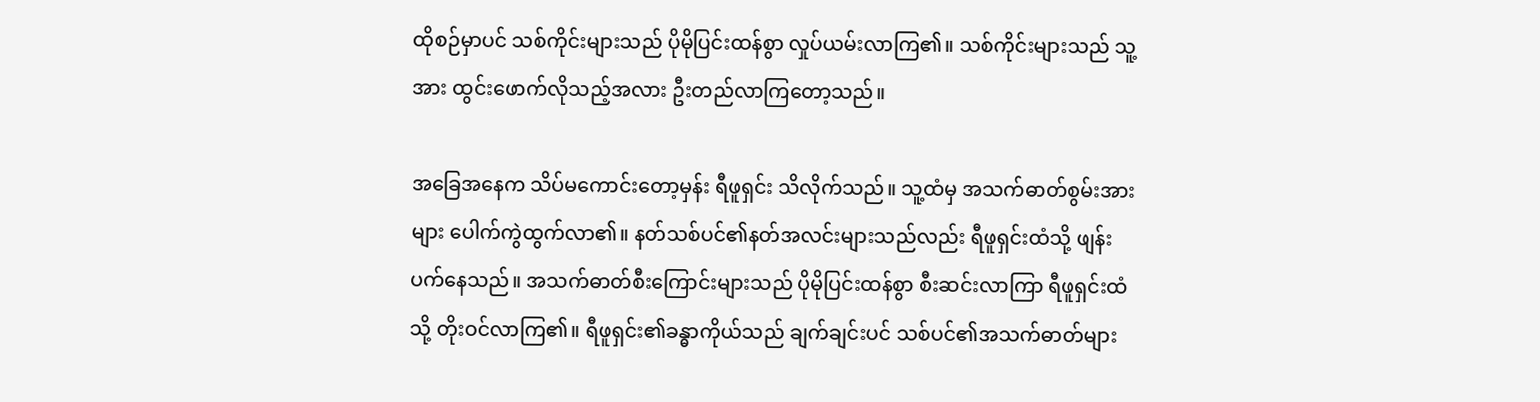ထိုစဉ်မှာပင် သစ်ကိုင်းများသည် ပိုမိုပြင်းထန်စွာ လှုပ်ယမ်းလာကြ၏။ သစ်ကိုင်းများသည် သူ့အား ထွင်းဖောက်လိုသည့်အလား ဦးတည်လာကြတော့သည်။

အခြေအနေက သိပ်မကောင်းတော့မှန်း ရီဖူရှင်း သိလိုက်သည်။ သူ့ထံမှ အသက်ဓာတ်စွမ်းအားများ ပေါက်ကွဲထွက်လာ၏။ နတ်သစ်ပင်၏နတ်အလင်းများသည်လည်း ရီဖူရှင်းထံသို့ ဖျန်းပက်နေသည်။ အသက်ဓာတ်စီးကြောင်းများသည် ပိုမိုပြင်းထန်စွာ စီးဆင်းလာကြာ ရီဖူရှင်းထံသို့ တိုးဝင်လာကြ၏။ ရီဖူရှင်း၏ခန္ဓာကိုယ်သည် ချက်ချင်းပင် သစ်ပင်၏အသက်ဓာတ်များ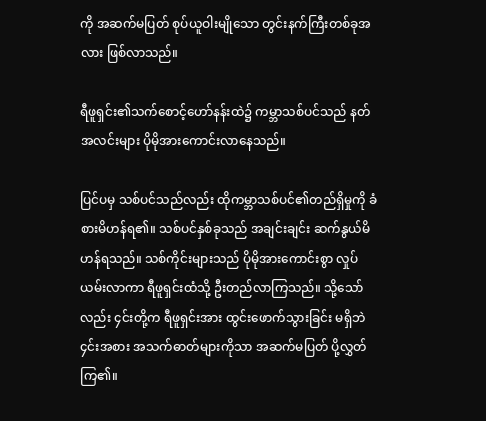ကို အဆက်မပြတ် စုပ်ယူဝါးမျိုသော တွင်းနက်ကြီးတစ်ခုအလား ဖြစ်လာသည်။

ရီဖူရှင်း၏သက်စောင့်ဟော်နန်းထဲ၌ ကမ္ဘာသစ်ပင်သည် နတ်အလင်းများ ပိုမိုအားကောင်းလာနေသည်။

ပြင်ပမှ သစ်ပင်သည်လည်း ထိုကမ္ဘာသစ်ပင်၏တည်ရှိမှုကို ခံစားမိဟန်ရ၏။ သစ်ပင်နှစ်ခုသည် အချင်းချင်း ဆက်နွယ်မိဟန်ရသည်။ သစ်ကိုင်းများသည် ပိုမိုအားကောင်းစွာ လှုပ်ယမ်းလာကာ ရီဖူရှင်းထံသို့ ဦးတည်လာကြသည်။ သို့သော်လည်း ၄င်းတို့က ရီဖူရှင်းအား ထွင်းဖောက်သွားခြင်း မရှိဘဲ ၄င်းအစား အသက်ဓာတ်များကိုသာ အဆက်မပြတ် ပို့လွှတ်ကြ၏။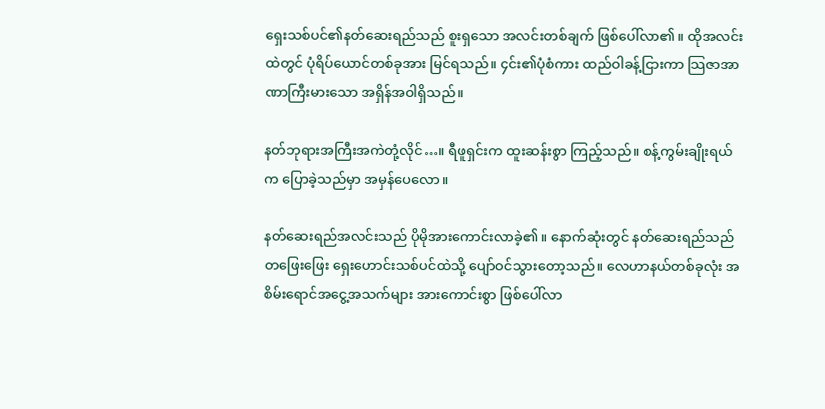ရှေးသစ်ပင်၏နတ်ဆေးရည်သည် စူးရှသော အလင်းတစ်ချက် ဖြစ်ပေါ်လာ၏။ ထိုအလင်းထဲတွင် ပုံရိပ်ယောင်တစ်ခုအား မြင်ရသည်။ ၄င်း၏ပုံစံကား ထည်ဝါခန့်ငြားကာ သြဇာအာဏာကြီးမားသော အရှိန်အဝါရှိသည်။

နတ်ဘုရားအကြီးအကဲတုံ့လိုင်…။ ရီဖူရှင်းက ထူးဆန်းစွာ ကြည့်သည်။ စန့်ကွမ်းချိုးရယ်က ပြောခဲ့သည်မှာ အမှန်ပေလော။

နတ်ဆေးရည်အလင်းသည် ပိုမိုအားကောင်းလာခဲ့၏။ နောက်ဆုံးတွင် နတ်ဆေးရည်သည် တဖြေးဖြေး ရှေးဟောင်းသစ်ပင်ထဲသို့ ပျော်ဝင်သွားတော့သည်။ လေဟာနယ်တစ်ခုလုံး အစိမ်းရောင်အငွေ့အသက်များ အားကောင်းစွာ ဖြစ်ပေါ်လာ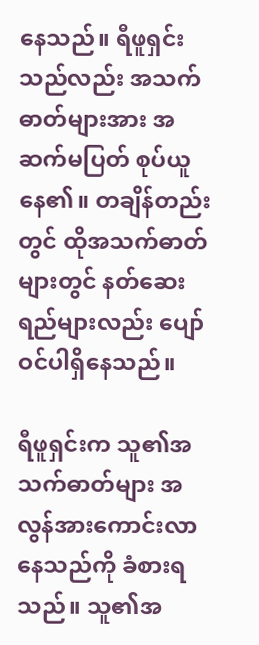နေသည်။ ရီဖူရှင်းသည်လည်း အသက်ဓာတ်များအား အဆက်မပြတ် စုပ်ယူနေ၏။ တချိန်တည်းတွင် ထိုအသက်ဓာတ်များတွင် နတ်ဆေးရည်များလည်း ပျော်ဝင်ပါရှိနေသည်။

ရီဖူရှင်းက သူ၏အသက်ဓာတ်များ အလွန်အားကောင်းလာနေသည်ကို ခံစားရသည်။ သူ၏အ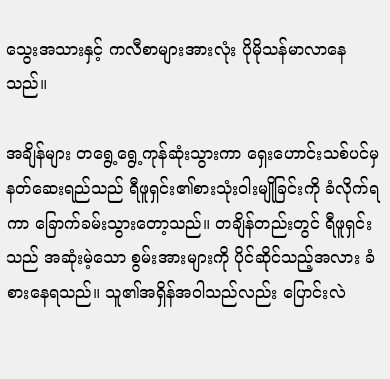သွေးအသားနှင့် ကလီစာများအားလုံး ပိုမိုသန်မာလာနေသည်။

အချိန်များ တရွေ့ရွေ့ကုန်ဆုံးသွားကာ ရှေးဟောင်းသစ်ပင်မှ နတ်ဆေးရည်သည် ရီဖူရှင်း၏စားသုံးဝါးမျိုခြင်းကို ခံလိုက်ရကာ ခြောက်ခမ်းသွားတော့သည်။ တချိန်တည်းတွင် ရီဖူရှင်းသည် အဆုံးမဲ့သော စွမ်းအားများကို ပိုင်ဆိုင်သည့်အလား ခံစားနေရသည်။ သူ၏အရှိန်အဝါသည်လည်း ပြောင်းလဲ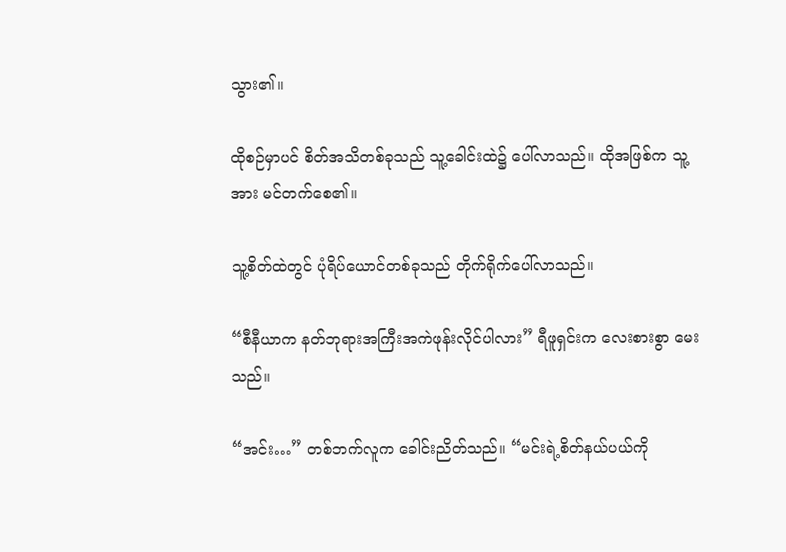သွား၏။

ထိုစဉ်မှာပင် စိတ်အသိတစ်ခုသည် သူ့ခေါင်းထဲ၌ ပေါ်လာသည်။ ထိုအဖြစ်က သူ့အား မင်တက်စေ၏။

သူ့စိတ်ထဲတွင် ပုံရိပ်ယောင်တစ်ခုသည် တိုက်ရိုက်ပေါ်လာသည်။

“စီနီယာက နတ်ဘုရားအကြီးအကဲဖုန်းလိုင်ပါလား” ရီဖူရှင်းက လေးစားစွာ မေးသည်။

“အင်း…” တစ်ဘက်လူက ခေါင်းညိတ်သည်။ “မင်းရဲ့စိတ်နယ်ပယ်ကို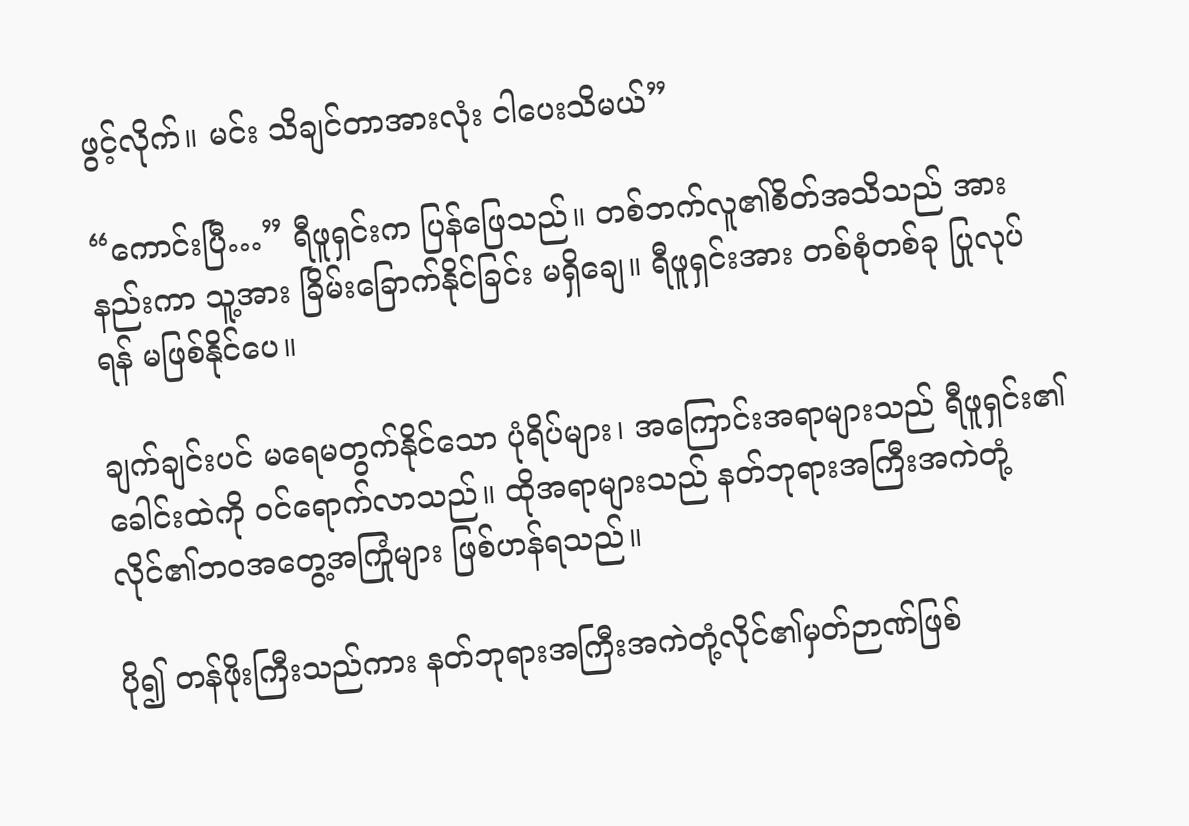ဖွင့်လိုက်။ မင်း သိချင်တာအားလုံး ငါပေးသိမယ်”

“ကောင်းပြီ…” ရီဖူရှင်းက ပြန်ဖြေသည်။ တစ်ဘက်လူ၏စိတ်အသိသည် အားနည်းကာ သူ့အား ခြိမ်းခြောက်နိုင်ခြင်း မရှိချေ။ ရီဖူရှင်းအား တစ်စုံတစ်ခု ပြုလုပ်ရန် မဖြစ်နိုင်ပေ။

ချက်ချင်းပင် မရေမတွက်နိုင်သော ပုံရိပ်များ၊ အကြောင်းအရာများသည် ရီဖူရှင်း၏ခေါင်းထဲကို ဝင်ရောက်လာသည်။ ထိုအရာများသည် နတ်ဘုရားအကြီးအကဲတုံ့လိုင်၏ဘဝအတွေ့အကြုံများ ဖြစ်ဟန်ရသည်။

ပို၍ တန်ဖိုးကြီးသည်ကား နတ်ဘုရားအကြီးအကဲတုံ့လိုင်၏မှတ်ဉာဏ်ဖြစ်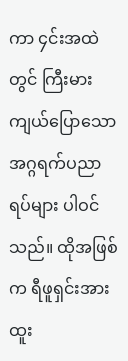ကာ ၄င်းအထဲတွင် ကြီးမားကျယ်ပြောသော အဂ္ဂရက်ပညာရပ်များ ပါဝင်သည်။ ထိုအဖြစ်က ရီဖူရှင်းအား ထူး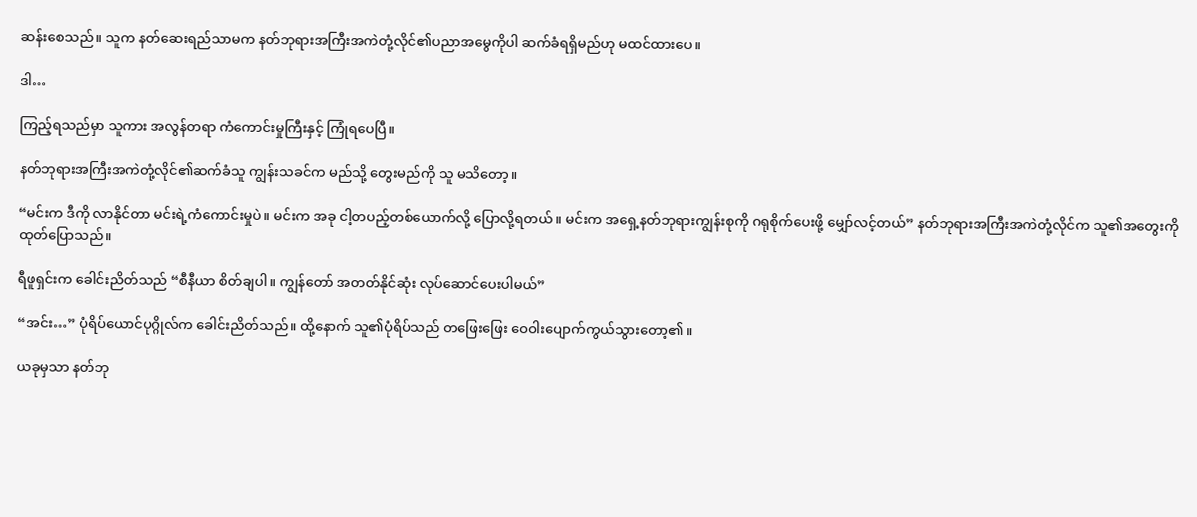ဆန်းစေသည်။ သူက နတ်ဆေးရည်သာမက နတ်ဘုရားအကြီးအကဲတုံ့လိုင်၏ပညာအမွေကိုပါ ဆက်ခံရရှိမည်ဟု မထင်ထားပေ။

ဒါ…

ကြည့်ရသည်မှာ သူကား အလွန်တရာ ကံကောင်းမှုကြီးနှင့် ကြုံရပေပြီ။

နတ်ဘုရားအကြီးအကဲတုံ့လိုင်၏ဆက်ခံသူ ကျွန်းသခင်က မည်သို့ တွေးမည်ကို သူ မသိတော့။

“မင်းက ဒီကို လာနိုင်တာ မင်းရဲ့ကံကောင်းမှုပဲ။ မင်းက အခု ငါ့တပည့်တစ်ယောက်လို့ ပြောလို့ရတယ်။ မင်းက အရှေ့နတ်ဘုရားကျွန်းစုကို ဂရုစိုက်ပေးဖို့ မျှော်လင့်တယ်” နတ်ဘုရားအကြီးအကဲတုံ့လိုင်က သူ၏အတွေးကို ထုတ်ပြောသည်။

ရီဖူရှင်းက ခေါင်းညိတ်သည် “စီနီယာ စိတ်ချပါ။ ကျွန်တော် အတတ်နိုင်ဆုံး လုပ်ဆောင်ပေးပါမယ်”

“အင်း…” ပုံရိပ်ယောင်ပုဂ္ဂိုလ်က ခေါင်းညိတ်သည်။ ထို့နောက် သူ၏ပုံရိပ်သည် တဖြေးဖြေး ဝေဝါးပျောက်ကွယ်သွားတော့၏။

ယခုမှသာ နတ်ဘု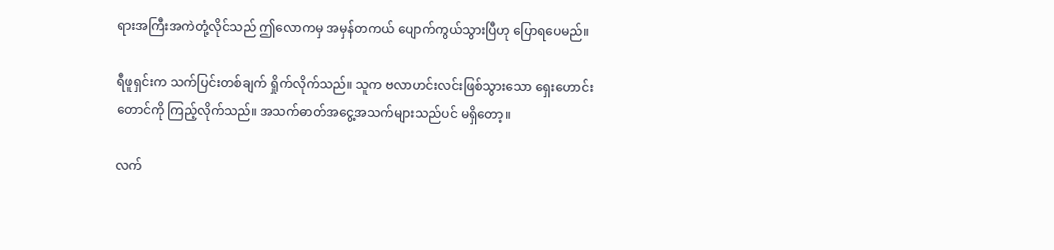ရားအကြီးအကဲတုံ့လိုင်သည် ဤလောကမှ အမှန်တကယ် ပျောက်ကွယ်သွားပြီဟု ပြောရပေမည်။

ရီဖူရှင်းက သက်ပြင်းတစ်ချက် ရှိုက်လိုက်သည်။ သူက ဗလာဟင်းလင်းဖြစ်သွားသော ရှေးဟောင်းတောင်ကို ကြည့်လိုက်သည်။ အသက်ဓာတ်အငွေ့အသက်များသည်ပင် မရှိတော့။

လက်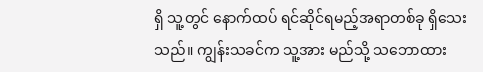ရှိ သူ့တွင် နောက်ထပ် ရင်ဆိုင်ရမည့်အရာတစ်ခု ရှိသေးသည်။ ကျွန်းသခင်က သူ့အား မည်သို့ သဘောထား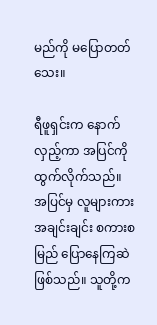မည်ကို မပြောတတ်သေး။

ရီဖူရှင်းက နောက်လှည့်ကာ အပြင်ကို ထွက်လိုက်သည်။ အပြင်မှ လူများကား အချင်းချင်း စကားစမြည် ပြောနေကြဆဲဖြစ်သည်။ သူတို့က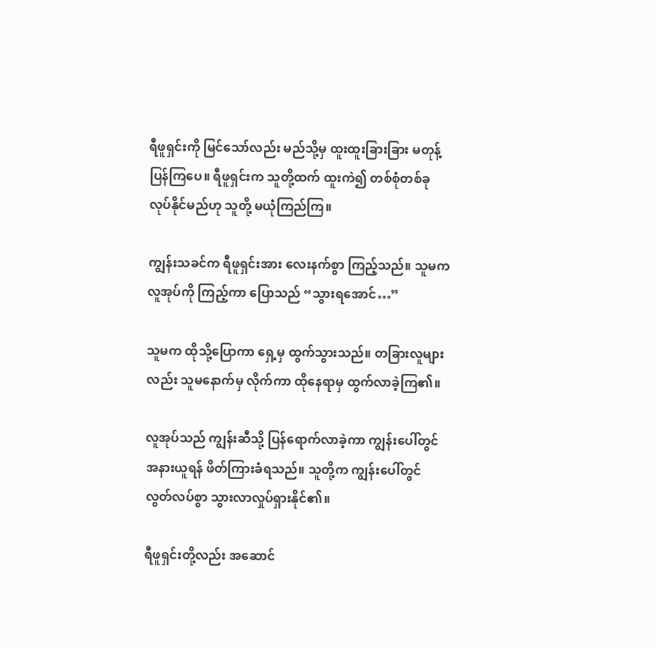ရီဖူရှင်းကို မြင်သော်လည်း မည်သို့မှ ထူးထူးခြားခြား မတုန့်ပြန်ကြပေ။ ရီဖူရှင်းက သူတို့ထက် ထူးကဲ၍ တစ်စုံတစ်ခု လုပ်နိုင်မည်ဟု သူတို့ မယုံကြည်ကြ။

ကျွန်းသခင်က ရီဖူရှင်းအား လေးနက်စွာ ကြည့်သည်။ သူမက လူအုပ်ကို ကြည့်ကာ ပြောသည် “သွားရအောင်…”

သူမက ထိုသို့ပြောကာ ရှေ့မှ ထွက်သွားသည်။ တခြားလူများလည်း သူမနောက်မှ လိုက်ကာ ထိုနေရာမှ ထွက်လာခဲ့ကြ၏။

လူအုပ်သည် ကျွန်းဆီသို့ ပြန်ရောက်လာခဲ့ကာ ကျွန်းပေါ်တွင် အနားယူရန် ဖိတ်ကြားခံရသည်။ သူတို့က ကျွန်းပေါ်တွင် လွတ်လပ်စွာ သွားလာလှုပ်ရှားနိုင်၏။

ရီဖူရှင်းတို့လည်း အဆောင်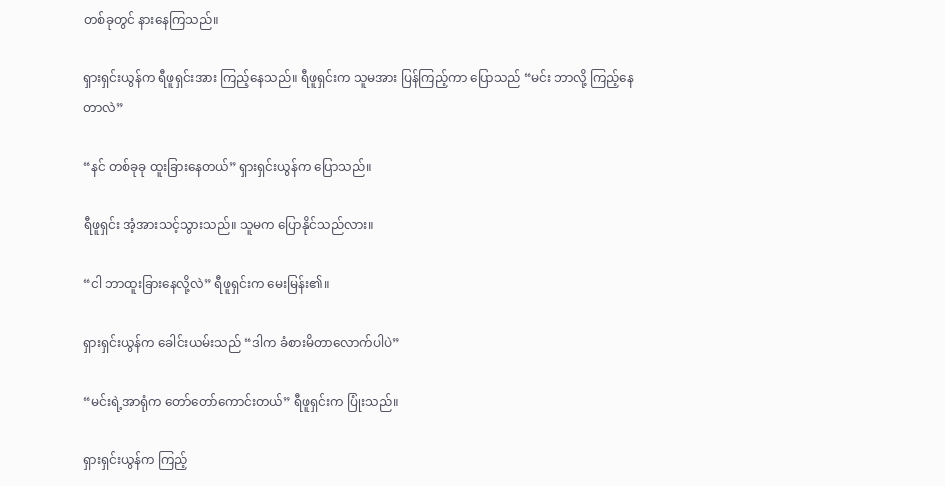တစ်ခုတွင် နားနေကြသည်။

ရှားရှင်းယွန်က ရီဖူရှင်းအား ကြည့်နေသည်။ ရီဖူရှင်းက သူမအား ပြန်ကြည့်ကာ ပြောသည် “မင်း ဘာလို့ ကြည့်နေတာလဲ”

“နင် တစ်ခုခု ထူးခြားနေတယ်” ရှားရှင်းယွန်က ပြောသည်။

ရီဖူရှင်း အံ့အားသင့်သွားသည်။ သူမက ပြောနိုင်သည်လား။

“ငါ ဘာထူးခြားနေလို့လဲ” ရီဖူရှင်းက မေးမြန်း၏။

ရှားရှင်းယွန်က ခေါင်းယမ်းသည် “ဒါက ခံစားမိတာလောက်ပါပဲ”

“မင်းရဲ့အာရုံက တော်တော်ကောင်းတယ်” ရီဖူရှင်းက ပြုံးသည်။

ရှားရှင်းယွန်က ကြည့်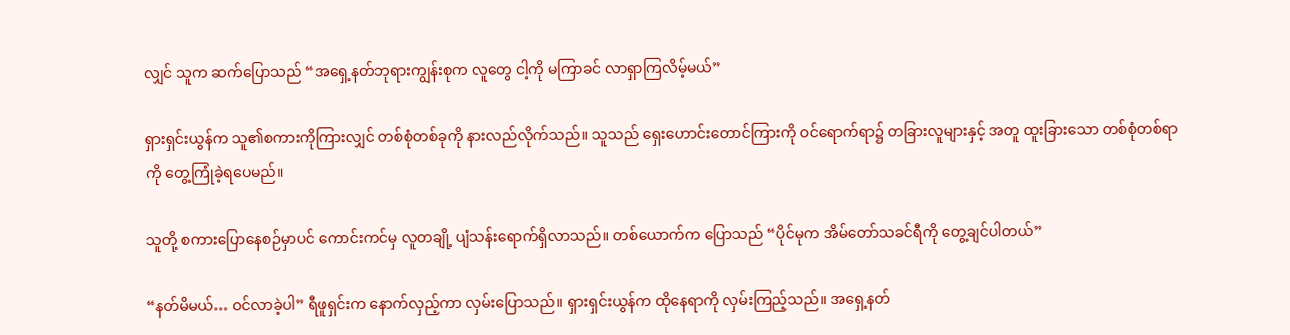လျှင် သူက ဆက်ပြောသည် “အရှေ့နတ်ဘုရားကျွန်းစုက လူတွေ ငါ့ကို မကြာခင် လာရှာကြလိမ့်မယ်”

ရှားရှင်းယွန်က သူ၏စကားကိုကြားလျှင် တစ်စုံတစ်ခုကို နားလည်လိုက်သည်။ သူသည် ရှေးဟောင်းတောင်ကြားကို ဝင်ရောက်ရာ၌ တခြားလူများနှင့် အတူ ထူးခြားသော တစ်စုံတစ်ရာကို တွေ့ကြုံခဲ့ရပေမည်။

သူတို့ စကားပြောနေစဉ်မှာပင် ကောင်းကင်မှ လူတချို့ ပျံသန်းရောက်ရှိလာသည်။ တစ်ယောက်က ပြောသည် “ပိုင်မုက အိမ်တော်သခင်ရီကို တွေ့ချင်ပါတယ်”

“နတ်မိမယ်… ဝင်လာခဲ့ပါ” ရီဖူရှင်းက နောက်လှည့်ကာ လှမ်းပြောသည်။ ရှားရှင်းယွန်က ထိုနေရာကို လှမ်းကြည့်သည်။ အရှေ့နတ်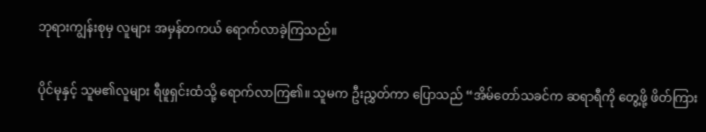ဘုရားကျွန်းစုမှ လူများ အမှန်တကယ် ရောက်လာခဲ့ကြသည်။

ပိုင်မုနှင့် သူမ၏လူများ ရီဖူရှင်းထံသို့ ရောက်လာကြ၏။ သူမက ဦးညွှတ်ကာ ပြောသည် “အိမ်တော်သခင်က ဆရာရီကို တွေ့ဖို့ ဖိတ်ကြား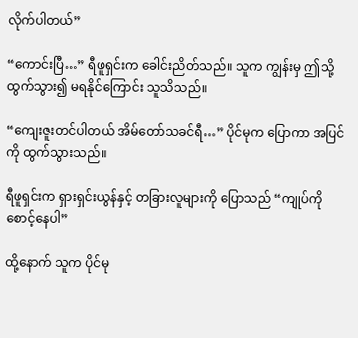လိုက်ပါတယ်”

“ကောင်းပြီ…” ရီဖူရှင်းက ခေါင်းညိတ်သည်။ သူက ကျွန်းမှ ဤသို့ ထွက်သွား၍ မရနိုင်ကြောင်း သူသိသည်။

“ကျေးဇူးတင်ပါတယ် အိမ်တော်သခင်ရီ…” ပိုင်မုက ပြောကာ အပြင်ကို ထွက်သွားသည်။

ရီဖူရှင်းက ရှားရှင်းယွန်နှင့် တခြားလူများကို ပြောသည် “ကျုပ်ကို စောင့်နေပါ”

ထို့နောက် သူက ပိုင်မု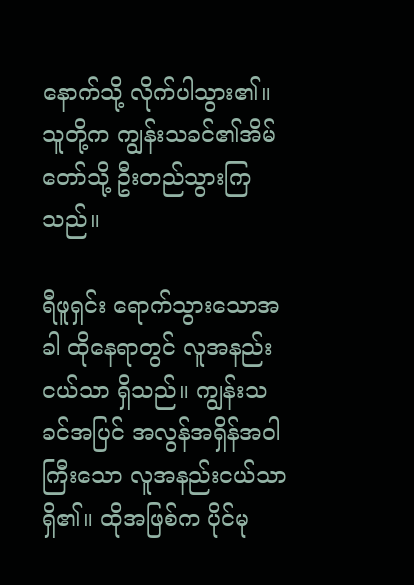နောက်သို့ လိုက်ပါသွား၏။ သူတို့က ကျွန်းသခင်၏အိမ်တော်သို့ ဦးတည်သွားကြသည်။

ရီဖူရှင်း ရောက်သွားသောအခါ ထိုနေရာတွင် လူအနည်းငယ်သာ ရှိသည်။ ကျွန်းသခင်အပြင် အလွန်အရှိန်အဝါကြီးသော လူအနည်းငယ်သာ ရှိ၏။ ထိုအဖြစ်က ပိုင်မု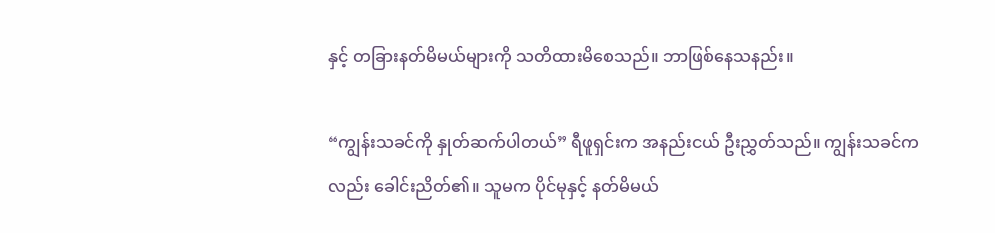နှင့် တခြားနတ်မိမယ်များကို သတိထားမိစေသည်။ ဘာဖြစ်နေသနည်း။

“ကျွန်းသခင်ကို နှုတ်ဆက်ပါတယ်” ရီဖူရှင်းက အနည်းငယ် ဦးညွှတ်သည်။ ကျွန်းသခင်ကလည်း ခေါင်းညိတ်၏။ သူမက ပိုင်မုနှင့် နတ်မိမယ်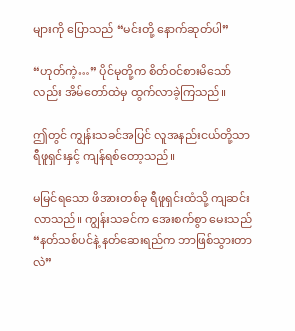များကို ပြောသည် “မင်းတို့ နောက်ဆုတ်ပါ”

“ဟုတ်ကဲ့…” ပိုင်မုတို့က စိတ်ဝင်စားမိသော်လည်း အိမ်တော်ထဲမှ ထွက်လာခဲ့ကြသည်။

ဤတွင် ကျွန်းသခင်အပြင် လူအနည်းငယ်တို့သာ ရီဖူရှင်းနှင့် ကျန်ရစ်တော့သည်။

မမြင်ရသော ဖိအားတစ်ခု ရီဖူရှင်းထံသို့ ကျဆင်းလာသည်။ ကျွန်းသခင်က အေးစက်စွာ မေးသည် “နတ်သစ်ပင်နဲ့ နတ်ဆေးရည်က ဘာဖြစ်သွားတာလဲ”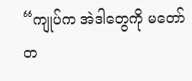“ကျုပ်က အဲဒါတွေကို မတော်တ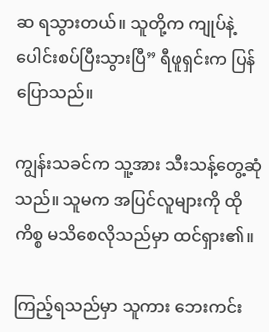ဆ ရသွားတယ်။ သူတို့က ကျုပ်နဲ့ပေါင်းစပ်ပြီးသွားပြီ” ရီဖူရှင်းက ပြန်ပြောသည်။

ကျွန်းသခင်က သူ့အား သီးသန့်တွေ့ဆုံသည်။ သူမက အပြင်လူများကို ထိုကိစ္စ မသိစေလိုသည်မှာ ထင်ရှား၏။

ကြည့်ရသည်မှာ သူကား ဘေးကင်း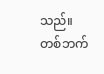သည်။ တစ်ဘက်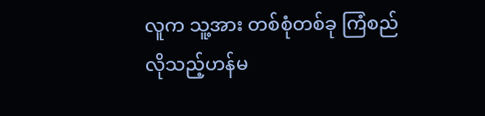လူက သူ့အား တစ်စုံတစ်ခု ကြံစည်လိုသည့်ဟန်မ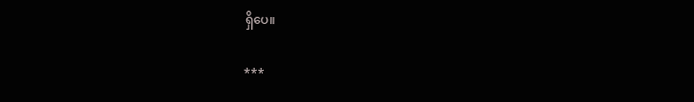ရှိပေ။

***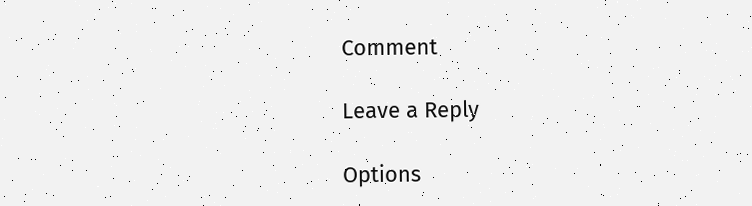Comment

Leave a Reply

Options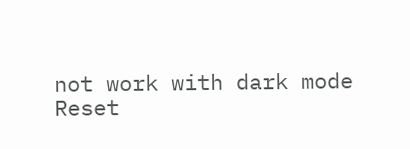not work with dark mode
Reset